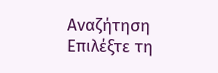Αναζήτηση
Επιλέξτε τη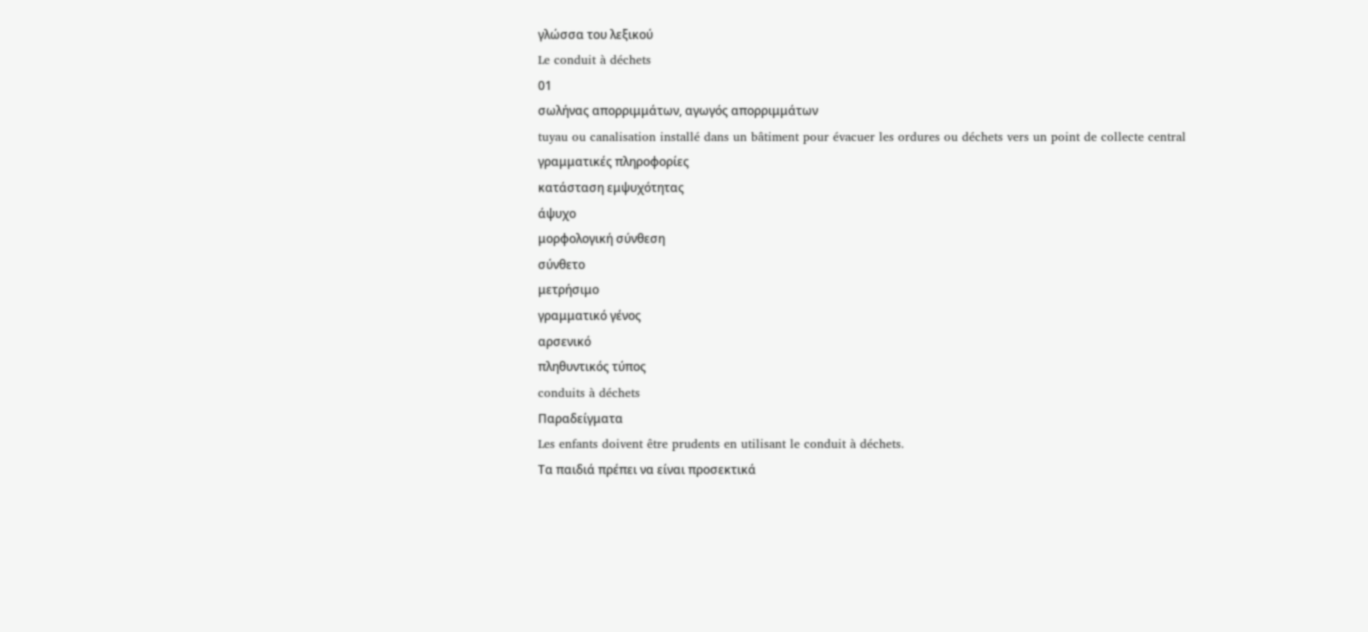γλώσσα του λεξικού
Le conduit à déchets
01
σωλήνας απορριμμάτων, αγωγός απορριμμάτων
tuyau ou canalisation installé dans un bâtiment pour évacuer les ordures ou déchets vers un point de collecte central
γραμματικές πληροφορίες
κατάσταση εμψυχότητας
άψυχο
μορφολογική σύνθεση
σύνθετο
μετρήσιμο
γραμματικό γένος
αρσενικό
πληθυντικός τύπος
conduits à déchets
Παραδείγματα
Les enfants doivent être prudents en utilisant le conduit à déchets.
Τα παιδιά πρέπει να είναι προσεκτικά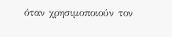όταν χρησιμοποιούν τον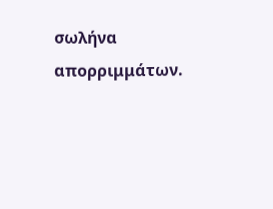σωλήνα απορριμμάτων.